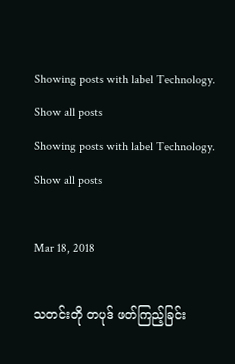Showing posts with label Technology. Show all posts
Showing posts with label Technology. Show all posts

Mar 18, 2018

သတင်းတို တပုဒ် ဖတ်ကြည့်ခြင်း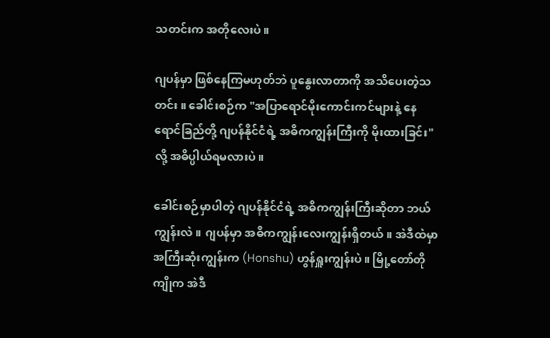သတင်းက အတိုလေးပဲ။

ဂျပန်မှာ ဖြစ်နေကြမဟုတ်ဘဲ ပူနွေးလာတာကို အသိပေးတဲ့သတင်း။ ခေါင်းစဉ်က "အပြာရောင်မိုးကောင်းကင်များနဲ့ နေရောင်ခြည်တို့ ဂျပန်နိုင်ငံရဲ့ အဓိကကျွန်းကြီးကို မိုးထားခြင်း" လို့ အဓိပ္ပါယ်ရမလားပဲ။

ခေါင်းစဉ်မှာပါတဲ့ ဂျပန်နိုင်ငံရဲ့ အဓိကကျွန်းကြီးဆိုတာ ဘယ်ကျွန်းလဲ။ ဂျပန်မှာ အဓိကကျွန်းလေးကျွန်းရှိတယ်။ အဲဒီထဲမှာ အကြီးဆုံးကျွန်းက (Honshu) ဟွန်ရှူးကျွန်းပဲ။ မြို့တော်တိုကျိုက အဲဒီ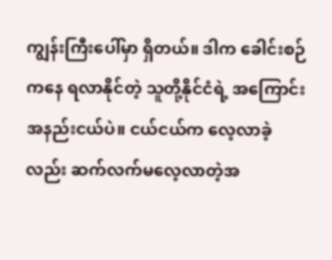ကျွန်းကြီးပေါ်မှာ ရှိတယ်။ ဒါက ခေါင်းစဉ်ကနေ ရလာနိုင်တဲ့ သူတို့နိုင်ငံရဲ့ အကြောင်းအနည်းငယ်ပဲ။ ငယ်ငယ်က လေ့လာခဲ့လည်း ဆက်လက်မလေ့လာတဲ့အ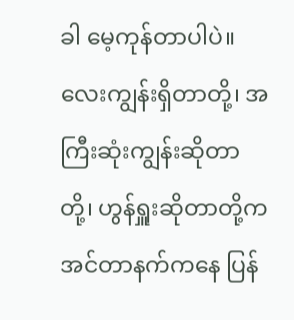ခါ မေ့ကုန်တာပါပဲ။ လေးကျွန်းရှိတာတို့၊ အကြီးဆုံးကျွန်းဆိုတာတို့၊ ဟွန်ရှူးဆိုတာတို့က အင်တာနက်ကနေ ပြန်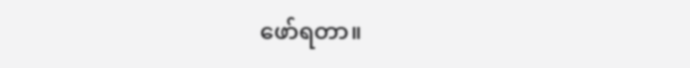ဖော်ရတာ။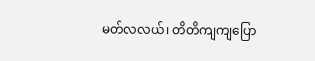မတ်လလယ်၊ တိတိကျကျပြော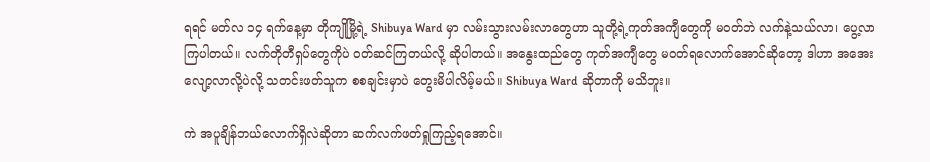ရရင် မတ်လ ၁၄ ရက်နေ့မှာ တိုကျိုမြို့ရဲ့ Shibuya Ward မှာ လမ်းသွားလမ်းလာတွေဟာ သူတို့ရဲ့ကုတ်အကျီတွေကို မဝတ်ဘဲ လက်နဲ့သယ်လာ၊ ပွေ့လာကြပါတယ်။ လက်တိုတီရှပ်တွေကိုပဲ ဝတ်ဆင်ကြတယ်လို့ ဆိုပါတယ်။ အနွေးထည်တွေ ကုတ်အကျီတွေ မဝတ်ရလောက်အောင်ဆိုတော့ ဒါဟာ အအေးလျော့လာလို့ပဲလို့ သတင်းဖတ်သူက စစချင်းမှာပဲ တွေးမိပါလိမ့်မယ်။ Shibuya Ward ဆိုတာကို မသိဘူး။

ကဲ အပူချိန်ဘယ်လောက်ရှိလဲဆိုတာ ဆက်လက်ဖတ်ရှုကြည့်ရအောင်။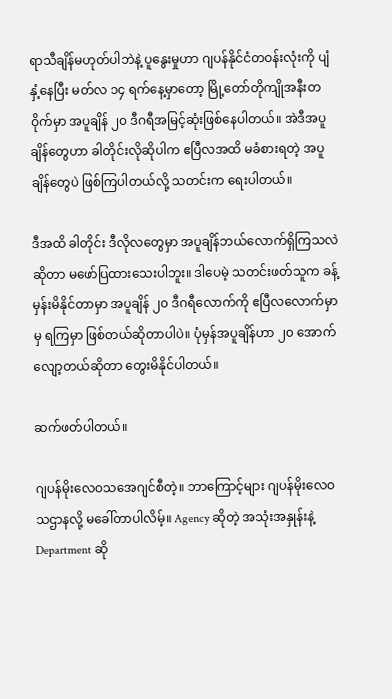ရာသီချိန်မဟုတ်ပါဘဲနဲ့ ပူနွေးမှုဟာ ဂျပန်နိုင်ငံတဝန်းလုံးကို ပျံနှံ့နေပြီး မတ်လ ၁၄ ရက်နေ့မှာတော့ မြို့တော်တိုကျိုအနီးတဝိုက်မှာ အပူချိန် ၂၀ ဒီဂရီအမြင့်ဆုံးဖြစ်နေပါတယ်။ အဲဒီအပူချိန်တွေဟာ ခါတိုင်းလိုဆိုပါက ဧပြီလအထိ မခံစားရတဲ့ အပူချိန်တွေပဲ ဖြစ်ကြပါတယ်လို့ သတင်းက ရေးပါတယ်။

ဒီအထိ ခါတိုင်း ဒီလိုလတွေမှာ အပူချိန်ဘယ်လောက်ရှိကြသလဲဆိုတာ မဖော်ပြထားသေးပါဘူး။ ဒါပေမဲ့ သတင်းဖတ်သူက ခန့်မှန်းမိနိုင်တာမှာ အပူချိန် ၂၀ ဒီဂရီလောက်ကို ဧပြီလလောက်မှာမှ ရကြမှာ ဖြစ်တယ်ဆိုတာပါပဲ။ ပုံမှန်အပူချိန်ဟာ ၂၀ အောက်လျော့တယ်ဆိုတာ တွေးမိနိုင်ပါတယ်။

ဆက်ဖတ်ပါတယ်။

ဂျပန်မိုးလေဝသအေဂျင်စီတဲ့။ ဘာကြောင့်များ ဂျပန်မိုးလေဝသဌာနလို့ မခေါ်တာပါလိမ့်။ Agency ဆိုတဲ့ အသုံးအနှုန်းနဲ့ Department ဆို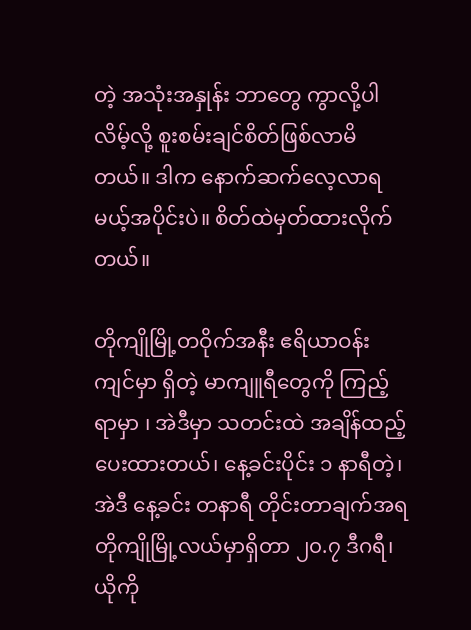တဲ့ အသုံးအနှုန်း ဘာတွေ ကွာလို့ပါလိမ့်လို့ စူးစမ်းချင်စိတ်ဖြစ်လာမိတယ်။ ဒါက နောက်ဆက်လေ့လာရမယ့်အပိုင်းပဲ။ စိတ်ထဲမှတ်ထားလိုက်တယ်။

တိုကျိုမြို့တဝိုက်အနီး ဧရိယာဝန်းကျင်မှာ ရှိတဲ့ မာကျူရီတွေကို ကြည့်ရာမှာ ၊ အဲဒီမှာ သတင်းထဲ အချိန်ထည့်ပေးထားတယ်၊ နေ့ခင်းပိုင်း ၁ နာရီတဲ့၊ အဲဒီ နေ့ခင်း တနာရီ တိုင်းတာချက်အရ တိုကျိုမြို့လယ်မှာရှိတာ ၂၀.၇ ဒီဂရီ၊ ယိုကို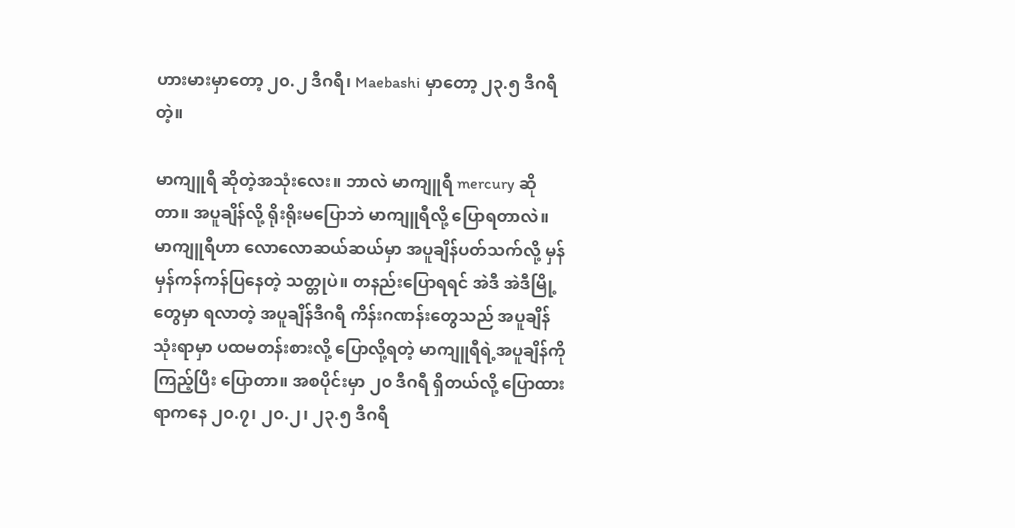ဟားမားမှာတော့ ၂၀.၂ ဒီဂရီ၊ Maebashi မှာတော့ ၂၃.၅ ဒီဂရီတဲ့။

မာကျူရီ ဆိုတဲ့အသုံးလေး။ ဘာလဲ မာကျူရီ mercury ဆိုတာ။ အပူချိန်လို့ ရိုးရိုးမပြောဘဲ မာကျူရီလို့ ပြောရတာလဲ။ မာကျူရီဟာ လောလောဆယ်ဆယ်မှာ အပူချိန်ပတ်သက်လို့ မှန်မှန်ကန်ကန်ပြနေတဲ့ သတ္တုပဲ။ တနည်းပြောရရင် အဲဒီ အဲဒီမြို့တွေမှာ ရလာတဲ့ အပူချိန်ဒီဂရီ ကိန်းဂဏန်းတွေသည် အပူချိန်သုံးရာမှာ ပထမတန်းစားလို့ ပြောလို့ရတဲ့ မာကျူရီရဲ့အပူချိန်ကို ကြည့်ပြီး ပြောတာ။ အစပိုင်းမှာ ၂၀ ဒီဂရီ ရှိတယ်လို့ ပြောထားရာကနေ ၂၀.၇၊ ၂၀.၂၊ ၂၃.၅ ဒီဂရီ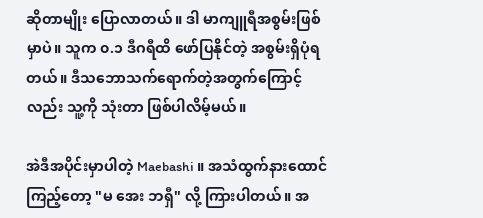ဆိုတာမျိုး ပြောလာတယ်။ ဒါ မာကျူရီအစွမ်းဖြစ်မှာပဲ။ သူက ၀.၁ ဒီဂရီထိ ဖော်ပြနိုင်တဲ့ အစွမ်းရှိပုံရတယ်။ ဒီသဘောသက်ရောက်တဲ့အတွက်ကြောင့်လည်း သူ့ကို သုံးတာ ဖြစ်ပါလိမ့်မယ်။

အဲဒီအပိုင်းမှာပါတဲ့ Maebashi ။ အသံထွက်နားထောင်ကြည့်တော့ "မ အေး ဘရှီ" လို့ ကြားပါတယ်။ အ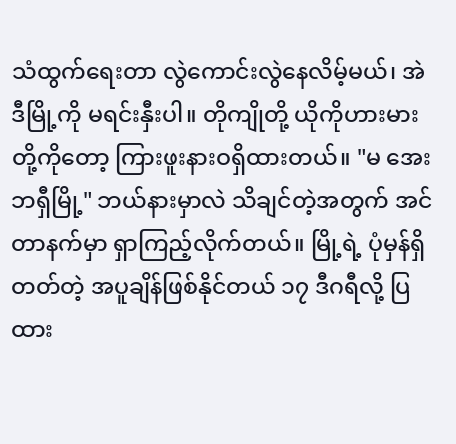သံထွက်ရေးတာ လွဲကောင်းလွဲနေလိမ့်မယ်၊ အဲဒီမြို့ကို မရင်းနှီးပါ။ တိုကျိုတို့ ယိုကိုဟားမားတို့ကိုတော့ ကြားဖူးနားဝရှိထားတယ်။ "မ အေး ဘရှီမြို့" ဘယ်နားမှာလဲ သိချင်တဲ့အတွက် အင်တာနက်မှာ ရှာကြည့်လိုက်တယ်။ မြို့ရဲ့ ပုံမှန်ရှိတတ်တဲ့ အပူချိန်ဖြစ်နိုင်တယ် ၁၇ ဒီဂရီလို့ ပြထား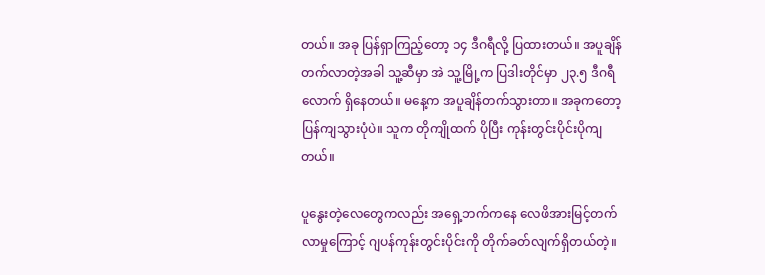တယ်။ အခု ပြန်ရှာကြည့်တော့ ၁၄ ဒီဂရီလို့ ပြထားတယ်။ အပူချိန်တက်လာတဲ့အခါ သူ့ဆီမှာ အဲ သူ့မြို့က ပြဒါးတိုင်မှာ ၂၃.၅ ဒီဂရီလောက် ရှိနေတယ်။ မနေ့က အပူချိန်တက်သွားတာ။ အခုကတော့ ပြန်ကျသွားပုံပဲ။ သူက တိုကျိုထက် ပိုပြီး ကုန်းတွင်းပိုင်းပိုကျတယ်။

ပူနွေးတဲ့လေတွေကလည်း အရှေ့ဘက်ကနေ လေဖိအားမြင့်တက်လာမှုကြောင့် ဂျပန်ကုန်းတွင်းပိုင်းကို တိုက်ခတ်လျက်ရှိတယ်တဲ့။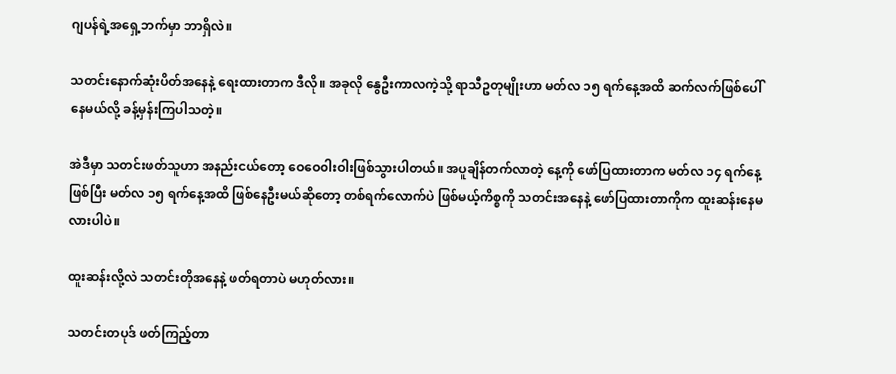ဂျပန်ရဲ့အရှေ့ဘက်မှာ ဘာရှိလဲ။

သတင်းနောက်ဆုံးပိတ်အနေနဲ့ ရေးထားတာက ဒီလို။ အခုလို နွေဦးကာလကဲ့သို့ ရာသီဥတုမျိုးဟာ မတ်လ ၁၅ ရက်နေ့အထိ ဆက်လက်ဖြစ်ပေါ်နေမယ်လို့ ခန့်မှန်းကြပါသတဲ့။

အဲဒီမှာ သတင်းဖတ်သူဟာ အနည်းငယ်တော့ ဝေဝေ၀ါးဝါးဖြစ်သွားပါတယ်။ အပူချိန်တက်လာတဲ့ နေ့ကို ဖော်ပြထားတာက မတ်လ ၁၄ ရက်နေ့ဖြစ်ပြီး မတ်လ ၁၅ ရက်နေ့အထိ ဖြစ်နေဦးမယ်ဆိုတော့ တစ်ရက်လောက်ပဲ ဖြစ်မယ့်ကိစ္စကို သတင်းအနေနဲ့ ဖော်ပြထားတာကိုက ထူးဆန်းနေမလားပါပဲ။

ထူးဆန်းလို့လဲ သတင်းတိုအနေနဲ့ ဖတ်ရတာပဲ မဟုတ်လား။

သတင်းတပုဒ် ဖတ်ကြည့်တာ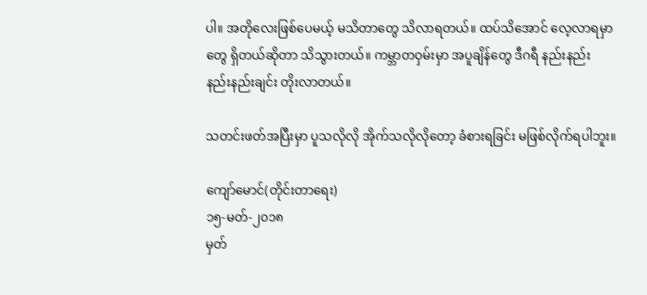ပါ။ အတိုလေးဖြစ်ပေမယ့် မသိတာတွေ သိလာရတယ်။ ထပ်သိအောင် လေ့လာရမှာတွေ ရှိတယ်ဆိုတာ သိသွားတယ်။ ကမ္ဘာတဝှမ်းမှာ အပူချိန်တွေ ဒီဂရီ နည်းနည်း နည်းနည်းချင်း တိုးလာတယ်။

သတင်းဖတ်အပြီးမှာ ပူသလိုလို အိုက်သလိုလိုတော့ ခံစားရခြင်း မဖြစ်လိုက်ရပါဘူး။

ကျော်မောင်(တိုင်းတာရေး)
၁၅-မတ်-၂၀၁၈
မှတ်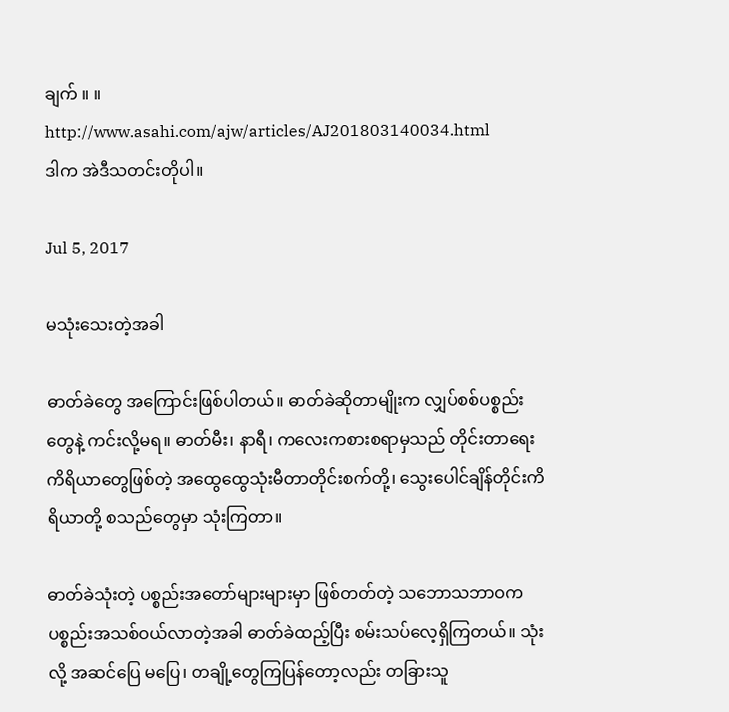ချက် ။ ။ http://www.asahi.com/ajw/articles/AJ201803140034.html
ဒါက အဲဒီသတင်းတိုပါ။

Jul 5, 2017

မသုံးသေးတဲ့အခါ

ဓာတ်ခဲတွေ အကြောင်းဖြစ်ပါတယ်။ ဓာတ်ခဲဆိုတာမျိုးက လျှပ်စစ်ပစ္စည်းတွေနဲ့ ကင်းလို့မရ။ ဓာတ်မီး၊ နာရီ၊ ကလေးကစားစရာမှသည် တိုင်းတာရေးကိရိယာတွေဖြစ်တဲ့ အထွေထွေသုံးမီတာတိုင်းစက်တို့၊ သွေးပေါင်ချိန်တိုင်းကိရိယာတို့ စသည်တွေမှာ သုံးကြတာ။

ဓာတ်ခဲသုံးတဲ့ ပစ္စည်းအတော်များများမှာ ဖြစ်တတ်တဲ့ သဘောသဘာဝက ပစ္စည်းအသစ်ဝယ်လာတဲ့အခါ ဓာတ်ခဲထည့်ပြီး စမ်းသပ်လေ့ရှိကြတယ်။ သုံးလို့ အဆင်ပြေ မပြေ၊ တချို့တွေကြပြန်တော့လည်း တခြားသူ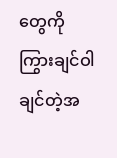တွေကို ကြွားချင်ဝါချင်တဲ့အ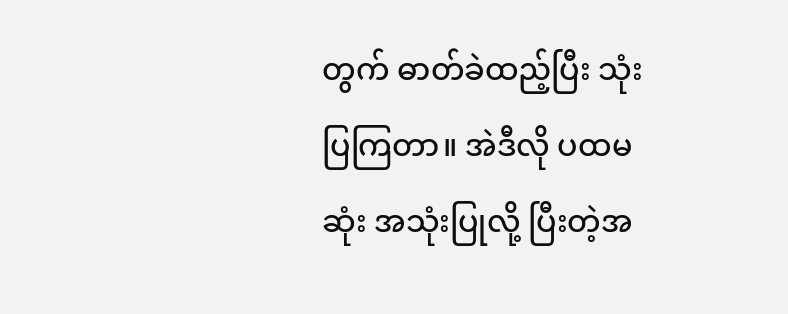တွက် ဓာတ်ခဲထည့်ပြီး သုံးပြကြတာ။ အဲဒီလို ပထမဆုံး အသုံးပြုလို့ ပြီးတဲ့အ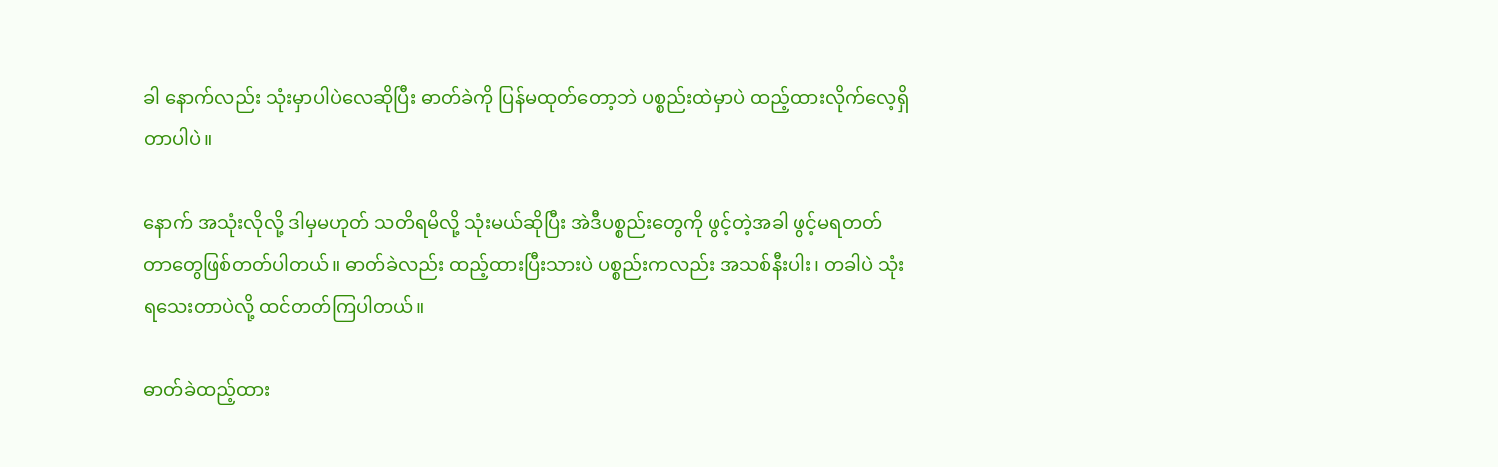ခါ နောက်လည်း သုံးမှာပါပဲလေဆိုပြီး ဓာတ်ခဲကို ပြန်မထုတ်တော့ဘဲ ပစ္စည်းထဲမှာပဲ ထည့်ထားလိုက်လေ့ရှိတာပါပဲ။

နောက် အသုံးလိုလို့ ဒါမှမဟုတ် သတိရမိလို့ သုံးမယ်ဆိုပြီး အဲဒီပစ္စည်းတွေကို ဖွင့်တဲ့အခါ ဖွင့်မရတတ်တာတွေဖြစ်တတ်ပါတယ်။ ဓာတ်ခဲလည်း ထည့်ထားပြီးသားပဲ ပစ္စည်းကလည်း အသစ်နီးပါး၊ တခါပဲ သုံးရသေးတာပဲလို့ ထင်တတ်ကြပါတယ်။

ဓာတ်ခဲထည့်ထား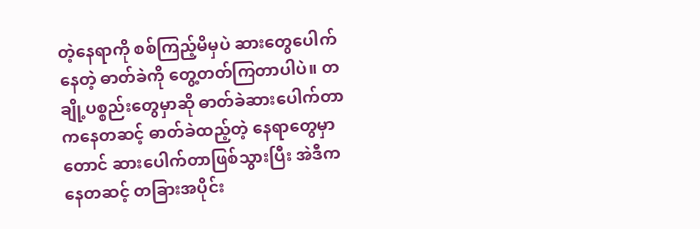တဲ့နေရာကို စစ်ကြည့်မိမှပဲ ဆားတွေပေါက်နေတဲ့ ဓာတ်ခဲကို တွေ့တတ်ကြတာပါပဲ။ တချို့ပစ္စည်းတွေမှာဆို ဓာတ်ခဲဆားပေါက်တာကနေတဆင့် ဓာတ်ခဲထည့်တဲ့ နေရာတွေမှာတောင် ဆားပေါက်တာဖြစ်သွားပြီး အဲဒီကနေတဆင့် တခြားအပိုင်း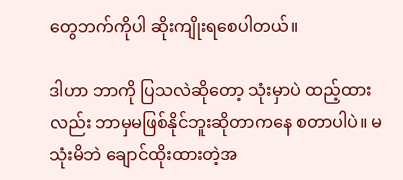တွေဘက်ကိုပါ ဆိုးကျိုးရစေပါတယ်။

ဒါဟာ ဘာကို ပြသလဲဆိုတော့ သုံးမှာပဲ ထည့်ထားလည်း ဘာမှမဖြစ်နိုင်ဘူးဆိုတာကနေ စတာပါပဲ။ မသုံးမိဘဲ ချောင်ထိုးထားတဲ့အ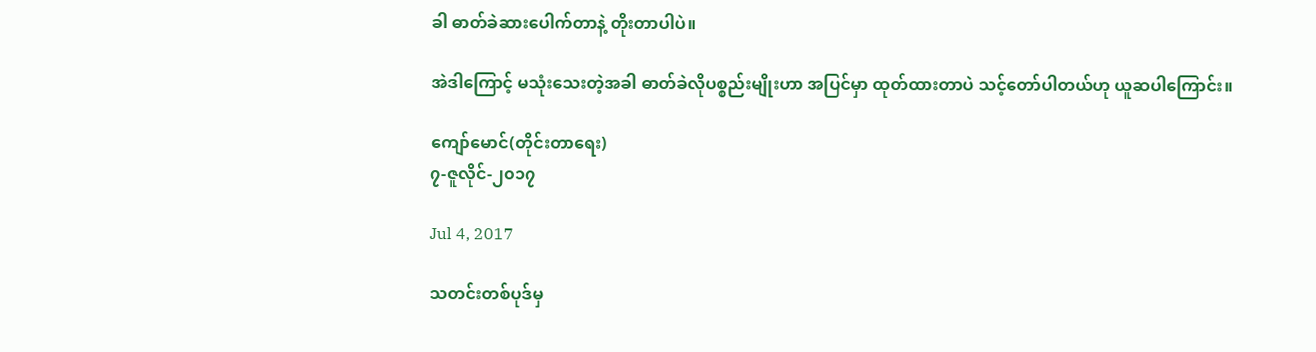ခါ ဓာတ်ခဲဆားပေါက်တာနဲ့ တိုးတာပါပဲ။

အဲဒါကြောင့် မသုံးသေးတဲ့အခါ ဓာတ်ခဲလိုပစ္စည်းမျိုးဟာ အပြင်မှာ ထုတ်ထားတာပဲ သင့်တော်ပါတယ်ဟု ယူဆပါကြောင်း။

ကျော်မောင်(တိုင်းတာရေး)
၇-ဇူလိုင်-၂၀၁၇

Jul 4, 2017

သတင်းတစ်ပုဒ်မှ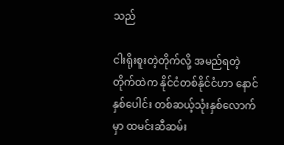သည်

ငါးရိုးစူးတဲ့တိုက်လို့ အမည်ရတဲ့ တိုက်ထဲက နိုင်ငံတစ်နိုင်ငံဟာ နောင်နှစ်ပေါင်း တစ်ဆယ့်သုံးနှစ်လောက်မှာ ထမင်းဆီဆမ်း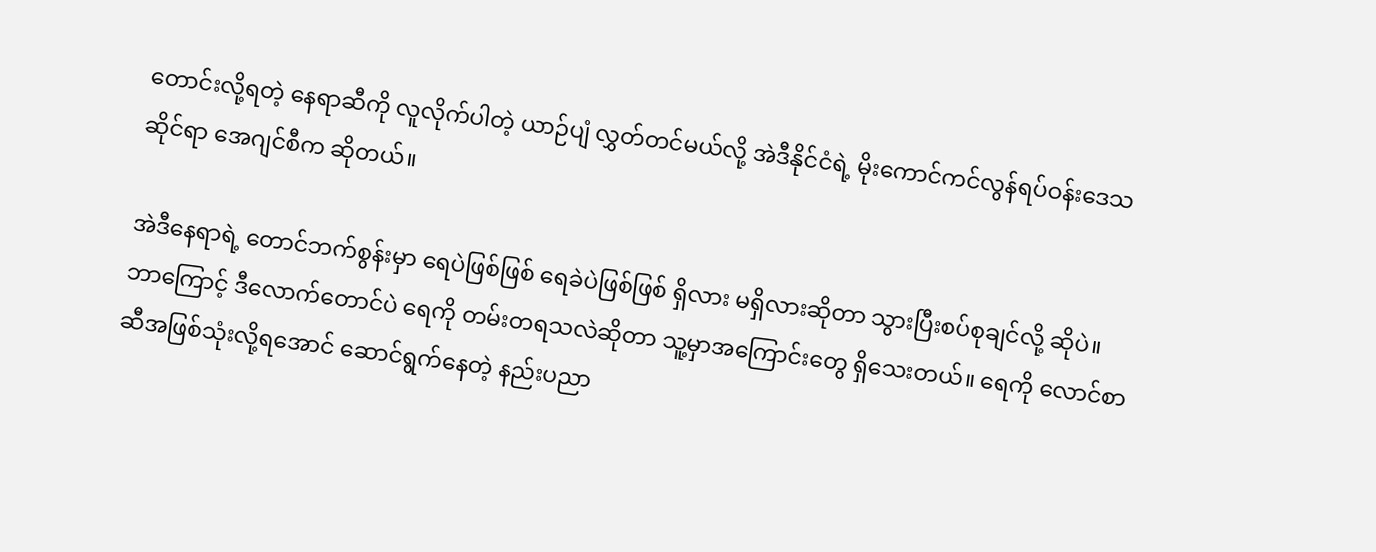တောင်းလို့ရတဲ့ နေရာဆီကို လူလိုက်ပါတဲ့ ယာဉ်ပျံ လွှတ်တင်မယ်လို့ အဲဒီနိုင်ငံရဲ့ မိုးကောင်ကင်လွန်ရပ်ဝန်းဒေသဆိုင်ရာ အေဂျင်စီက ဆိုတယ်။

အဲဒီနေရာရဲ့ တောင်ဘက်စွန်းမှာ ရေပဲဖြစ်ဖြစ် ရေခဲပဲဖြစ်ဖြစ် ရှိလား မရှိလားဆိုတာ သွားပြီးစပ်စုချင်လို့ ဆိုပဲ။ ဘာကြောင့် ဒီလောက်တောင်ပဲ ရေကို တမ်းတရသလဲဆိုတာ သူ့မှာအကြောင်းတွေ ရှိသေးတယ်။ ရေကို လောင်စာဆီအဖြစ်သုံးလို့ရအောင် ဆောင်ရွက်နေတဲ့ နည်းပညာ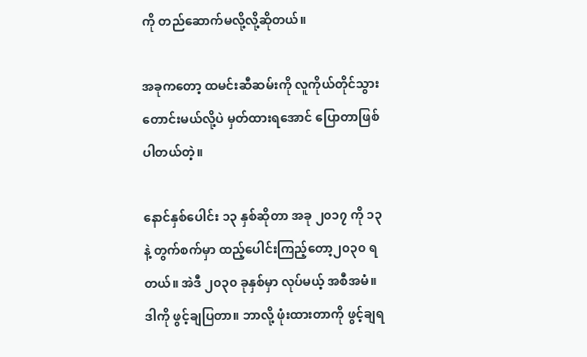ကို တည်ဆောက်မလို့လို့ဆိုတယ်။

အခုကတော့ ထမင်းဆီဆမ်းကို လူကိုယ်တိုင်သွားတောင်းမယ်လို့ပဲ မှတ်ထားရအောင် ပြောတာဖြစ်ပါတယ်တဲ့။

နောင်နှစ်ပေါင်း ၁၃ နှစ်ဆိုတာ အခု ၂၀၁၇ ကို ၁၃ နဲ့ တွက်စက်မှာ ထည့်ပေါင်းကြည့်တော့၂၀၃၀ ရတယ်။ အဲဒီ ၂၀၃၀ ခုနှစ်မှာ လုပ်မယ့် အစီအမံ။ ဒါကို ဖွင့်ချပြတာ။ ဘာလို့ ဖုံးထားတာကို ဖွင့်ချရ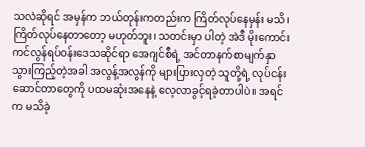သလဲဆိုရင် အမှန်က ဘယ်တုန်းကတည်းက ကြိတ်လုပ်နေမှန်း မသိ၊ ကြိတ်လုပ်နေတာတော့ မဟုတ်ဘူး၊ သတင်းမှာ ပါတဲ့ အဲဒီ မိုးကောင်းကင်လွန်ရပ်ဝန်းဒေသဆိုင်ရာ အေဂျင်စီရဲ့ အင်တာနက်စာမျက်နှာသွားကြည့်တဲ့အခါ အလွန့်အလွန်ကို များပြားလှတဲ့ သူတို့ရဲ့ လုပ်ငန်းဆောင်တာတွေကို ပထမဆုံးအနေနဲ့ လေ့လာခွင့်ရခဲ့တာပါပဲ။ အရင်က မသိခဲ့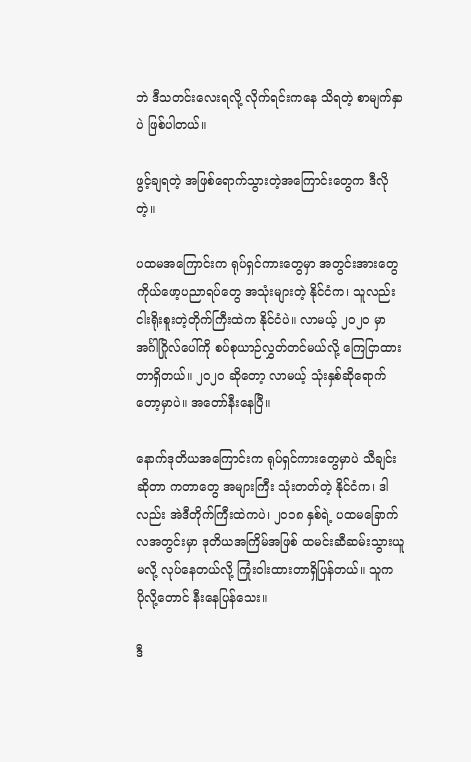ဘဲ ဒီသတင်းလေးရလို့ လိုက်ရင်းကနေ သိရတဲ့ စာမျက်နှာပဲ ဖြစ်ပါတယ်။

ဖွင့်ချရတဲ့ အဖြစ်ရောက်သွားတဲ့အကြောင်းတွေက ဒီလိုတဲ့။

ပထမအကြောင်းက ရုပ်ရှင်ကားတွေမှာ အတွင်းအားတွေ ကိုယ်ဖော့ပညာရပ်တွေ အသုံးများတဲ့ နိုင်ငံက၊ သူလည်း ငါးရိုးစူးတဲ့တိုက်ကြီးထဲက နိုင်ငံပဲ။ လာမယ့် ၂၀၂၀ မှာ အင်္ဂါဂြိုလ်ပေါ်ကို စပ်စုယာဉ်လွှတ်တင်မယ်လို့ ကြေငြာထားတာရှိတယ်။ ၂၀၂၀ ဆိုတော့ လာမယ့် သုံးနှစ်ဆိုရောက်တော့မှာပဲ။ အတော်နီးနေပြီ။

နောက်ဒုတိယအကြောင်းက ရုပ်ရှင်ကားတွေမှာပဲ သီချင်းဆိုတာ ကတာတွေ အများကြီး သုံးတတ်တဲ့ နိုင်ငံက၊ ဒါလည်း အဲဒီတိုက်ကြီးထဲကပဲ၊ ၂၀၁၈ နှစ်ရဲ့ ပထမခြောက်လအတွင်းမှာ ဒုတိယအကြိမ်အဖြစ် ထမင်းဆီဆမ်းသွားယူမလို့ လုပ်နေတယ်လို့ ကြုံးဝါးထားတာရှိပြန်တယ်။ သူက ပိုလို့တောင် နီးနေပြန်သေး။

ဒီ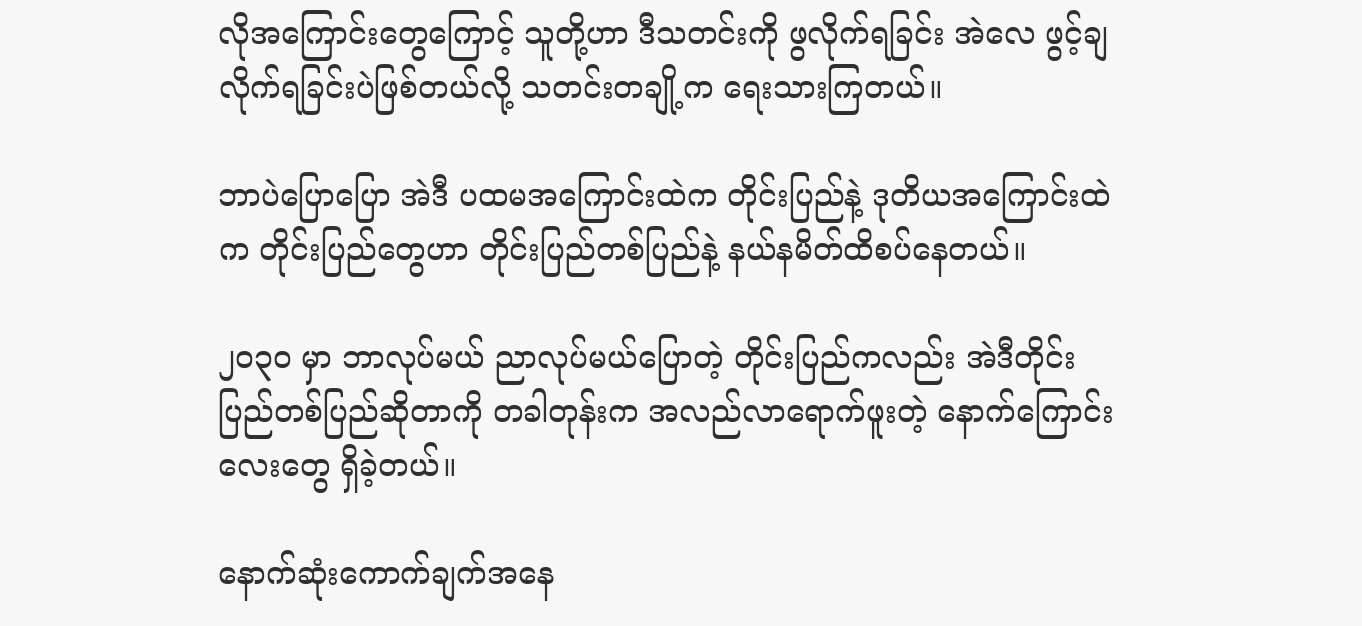လိုအကြောင်းတွေကြောင့် သူတို့ဟာ ဒီသတင်းကို ဖွလိုက်ရခြင်း အဲလေ ဖွင့်ချလိုက်ရခြင်းပဲဖြစ်တယ်လို့ သတင်းတချို့က ရေးသားကြတယ်။

ဘာပဲပြောပြော အဲဒီ ပထမအကြောင်းထဲက တိုင်းပြည်နဲ့ ဒုတိယအကြောင်းထဲက တိုင်းပြည်တွေဟာ တိုင်းပြည်တစ်ပြည်နဲ့ နယ်နမိတ်ထိစပ်နေတယ်။

၂၀၃၀ မှာ ဘာလုပ်မယ် ညာလုပ်မယ်ပြောတဲ့ တိုင်းပြည်ကလည်း အဲဒီတိုင်းပြည်တစ်ပြည်ဆိုတာကို တခါတုန်းက အလည်လာရောက်ဖူးတဲ့ နောက်ကြောင်းလေးတွေ ရှိခဲ့တယ်။

နောက်ဆုံးကောက်ချက်အနေ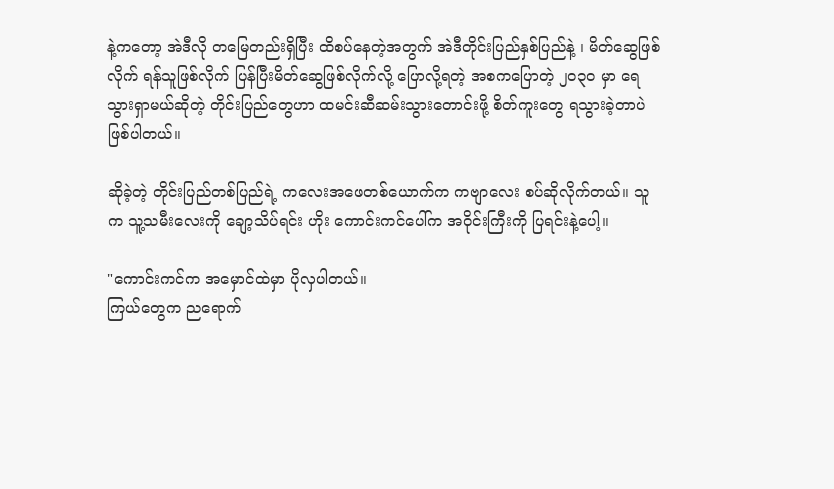နဲ့ကတော့ အဲဒီလို တမြေတည်းရှိပြီး ထိစပ်နေတဲ့အတွက် အဲဒီတိုင်းပြည်နှစ်ပြည်နဲ့ ၊ မိတ်ဆွေဖြစ်လိုက် ရန်သူဖြစ်လိုက် ပြန်ပြီးမိတ်ဆွေဖြစ်လိုက်လို့ ပြောလို့ရတဲ့ အစကပြောတဲ့ ၂၀၃၀ မှာ ရေသွားရှာမယ်ဆိုတဲ့ တိုင်းပြည်တွေဟာ ထမင်းဆီဆမ်းသွားတောင်းဖို့ စိတ်ကူးတွေ ရသွားခဲ့တာပဲ ဖြစ်ပါတယ်။

ဆိုခဲ့တဲ့ တိုင်းပြည်တစ်ပြည်ရဲ့ ကလေးအဖေတစ်ယောက်က ကဗျာလေး စပ်ဆိုလိုက်တယ်။ သူက သူ့သမီးလေးကို ချော့သိပ်ရင်း ဟိုး ကောင်းကင်ပေါ်က အဝိုင်းကြီးကို ပြရင်းနဲ့ပေါ့။

"ကောင်းကင်က အမှောင်ထဲမှာ ပိုလှပါတယ်။
ကြယ်တွေက ညရောက်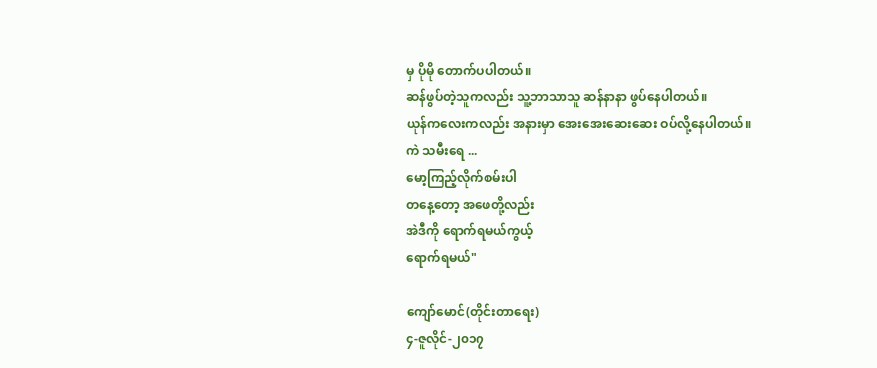မှ ပိုမို တောက်ပပါတယ်။
ဆန်ဖွပ်တဲ့သူကလည်း သူ့ဘာသာသူ ဆန်နာနာ ဖွပ်နေပါတယ်။
ယုန်ကလေးကလည်း အနားမှာ အေးအေးဆေးဆေး ဝပ်လို့နေပါတယ်။
ကဲ သမီးရေ ...
မော့ကြည့်လိုက်စမ်းပါ
တနေ့တော့ အဖေတို့လည်း
အဲဒီကို ရောက်ရမယ်ကွယ့်
ရောက်ရမယ်"

ကျော်မောင်(တိုင်းတာရေး)
၄-ဇူလိုင်-၂၀၁၇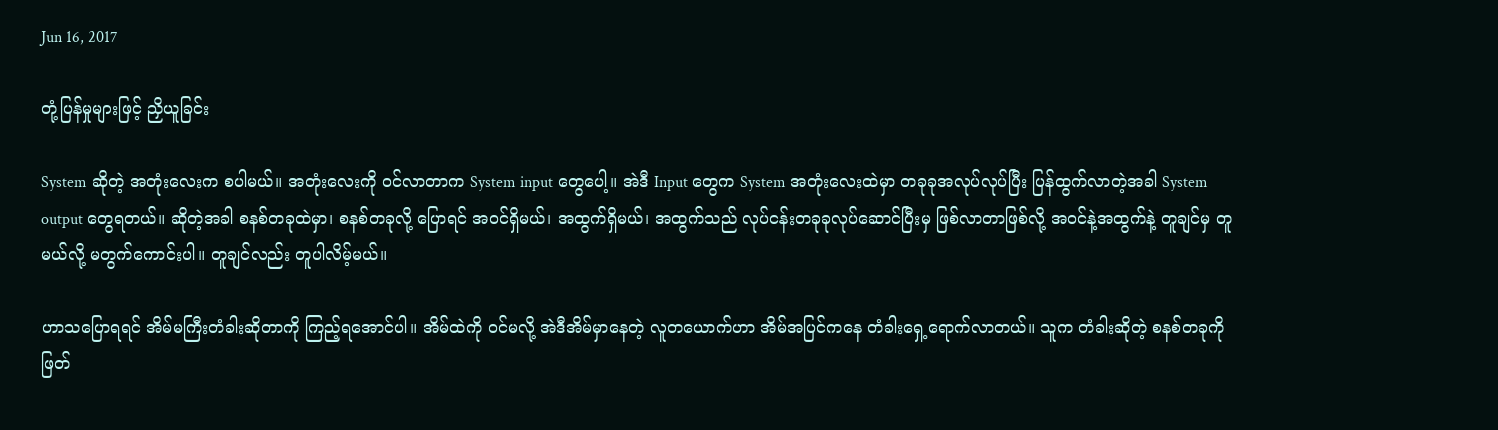Jun 16, 2017

တုံ့ပြန်မှုများဖြင့် ညှိယူခြင်း

System ဆိုတဲ့ အတုံးလေးက စပါမယ်။ အတုံးလေးကို ဝင်လာတာက System input တွေပေါ့။ အဲဒီ Input တွေက System အတုံးလေးထဲမှာ တခုခုအလုပ်လုပ်ပြီး ပြန်ထွက်လာတဲ့အခါ System output တွေရတယ်။ ဆိုတဲ့အခါ စနစ်တခုထဲမှာ၊ စနစ်တခုလို့ ပြောရင် အဝင်ရှိမယ်၊ အထွက်ရှိမယ်၊ အထွက်သည် လုပ်ငန်းတခုခုလုပ်ဆောင်ပြီးမှ ဖြစ်လာတာဖြစ်လို့ အဝင်နဲ့အထွက်နဲ့ တူချင်မှ တူမယ်လို့ မတွက်ကောင်းပါ။ တူချင်လည်း တူပါလိမ့်မယ်။

ဟာသပြောရရင် အိမ်မကြီးတံခါးဆိုတာကို ကြည့်ရအောင်ပါ။ အိမ်ထဲကို ဝင်မလို့ အဲဒီအိမ်မှာနေတဲ့ လူတယောက်ဟာ အိမ်အပြင်ကနေ တံခါးရှေ့ရောက်လာတယ်။ သူက တံခါးဆိုတဲ့ စနစ်တခုကို ဖြတ်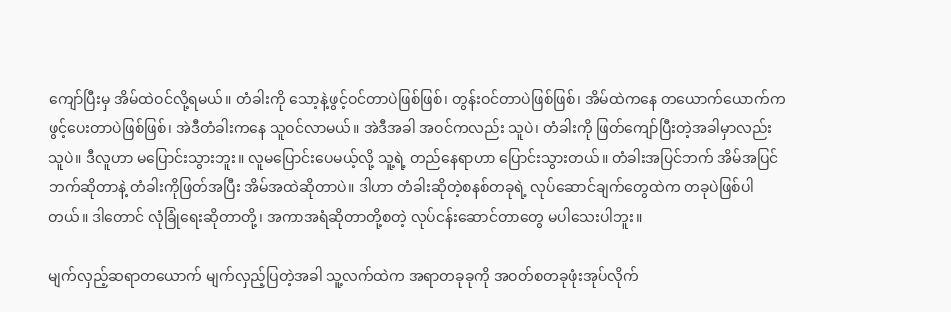ကျော်ပြီးမှ အိမ်ထဲဝင်လို့ရမယ်။ တံခါးကို သော့နဲ့ဖွင့်ဝင်တာပဲဖြစ်ဖြစ်၊ တွန်းဝင်တာပဲဖြစ်ဖြစ်၊ အိမ်ထဲကနေ တယောက်ယောက်က ဖွင့်ပေးတာပဲဖြစ်ဖြစ်၊ အဲဒီတံခါးကနေ သူဝင်လာမယ်။ အဲဒီအခါ အဝင်ကလည်း သူပဲ၊ တံခါးကို ဖြတ်ကျော်ပြီးတဲ့အခါမှာလည်း သူပဲ။ ဒီလူဟာ မပြောင်းသွားဘူး။ လူမပြောင်းပေမယ့်လို့ သူ့ရဲ့ တည်နေရာဟာ ပြောင်းသွားတယ်။ တံခါးအပြင်ဘက် အိမ်အပြင်ဘက်ဆိုတာနဲ့ တံခါးကိုဖြတ်အပြီး အိမ်အထဲဆိုတာပဲ။ ဒါဟာ တံခါးဆိုတဲ့စနစ်တခုရဲ့ လုပ်ဆောင်ချက်တွေထဲက တခုပဲဖြစ်ပါတယ်။ ဒါတောင် လုံခြုံရေးဆိုတာတို့၊ အကာအရံဆိုတာတို့စတဲ့ လုပ်ငန်းဆောင်တာတွေ မပါသေးပါဘူး။

မျက်လှည့်ဆရာတယောက် မျက်လှည့်ပြတဲ့အခါ သူ့လက်ထဲက အရာတခုခုကို အဝတ်စတခုဖုံးအုပ်လိုက်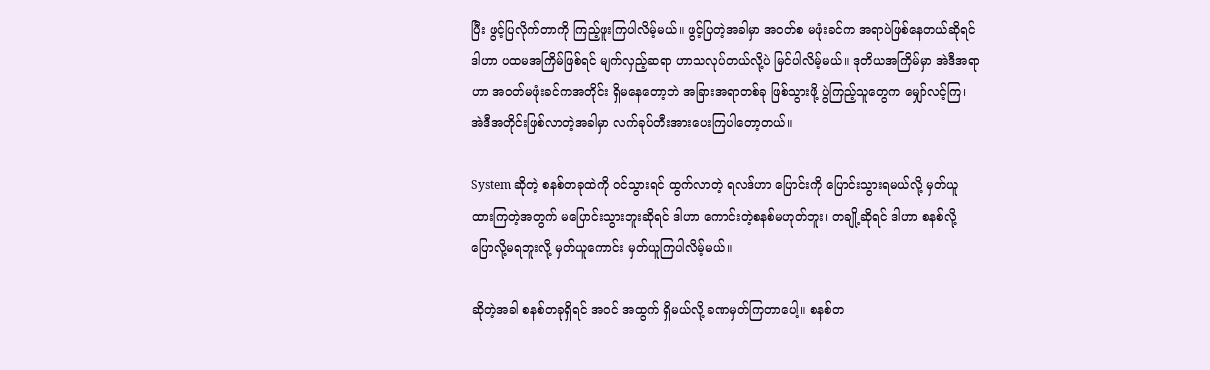ပြီး ဖွင့်ပြလိုက်တာကို ကြည့်ဖူးကြပါလိမ့်မယ်။ ဖွင့်ပြတဲ့အခါမှာ အဝတ်စ မဖုံးခင်က အရာပဲဖြစ်နေတယ်ဆိုရင် ဒါဟာ ပထမအကြိမ်ဖြစ်ရင် မျက်လှည့်ဆရာ ဟာသလုပ်တယ်လို့ပဲ မြင်ပါလိမ့်မယ်။ ဒုတိယအကြိမ်မှာ အဲဒီအရာဟာ အဝတ်မဖုံးခင်ကအတိုင်း ရှိမနေတော့ဘဲ အခြားအရာတစ်ခု ဖြစ်သွားဖို့ ပွဲကြည့်သူတွေက မျှော်လင့်ကြ၊ အဲဒီအတိုင်းဖြစ်လာတဲ့အခါမှာ လက်ခုပ်တီးအားပေးကြပါတော့တယ်။

System ဆိုတဲ့ စနစ်တခုထဲကို ဝင်သွားရင် ထွက်လာတဲ့ ရလဒ်ဟာ ပြောင်းကို ပြောင်းသွားရမယ်လို့ မှတ်ယူထားကြတဲ့အတွက် မပြောင်းသွားဘူးဆိုရင် ဒါဟာ ကောင်းတဲ့စနစ်မဟုတ်ဘူး၊ တချို့ဆိုရင် ဒါဟာ စနစ်လို့ ပြောလို့မရဘူးလို့ မှတ်ယူကောင်း မှတ်ယူကြပါလိမ့်မယ်။

ဆိုတဲ့အခါ စနစ်တခုရှိရင် အဝင် အထွက် ရှိမယ်လို့ ခဏမှတ်ကြတာပေါ့။ စနစ်တ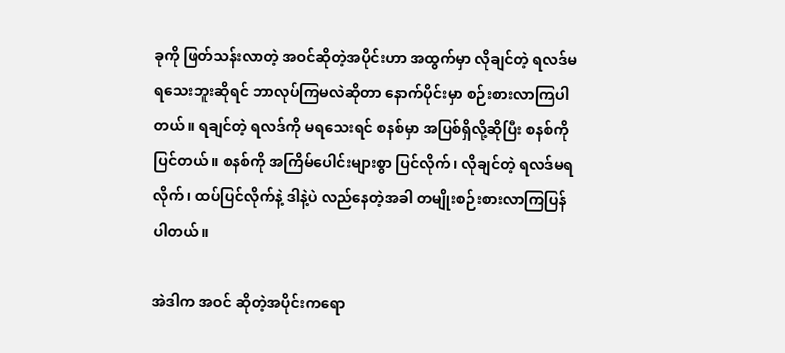ခုကို ဖြတ်သန်းလာတဲ့ အဝင်ဆိုတဲ့အပိုင်းဟာ အထွက်မှာ လိုချင်တဲ့ ရလဒ်မရသေးဘူးဆိုရင် ဘာလုပ်ကြမလဲဆိုတာ နောက်ပိုင်းမှာ စဉ်းစားလာကြပါတယ်။ ရချင်တဲ့ ရလဒ်ကို မရသေးရင် စနစ်မှာ အပြစ်ရှိလို့ဆိုပြီး စနစ်ကို ပြင်တယ်။ စနစ်ကို အကြိမ်ပေါင်းများစွာ ပြင်လိုက်၊ လိုချင်တဲ့ ရလဒ်မရလိုက်၊ ထပ်ပြင်လိုက်နဲ့ ဒါနဲ့ပဲ လည်နေတဲ့အခါ တမျိုးစဉ်းစားလာကြပြန်ပါတယ်။

အဲဒါက အဝင် ဆိုတဲ့အပိုင်းကရော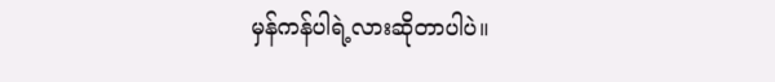မှန်ကန်ပါရဲ့လားဆိုတာပါပဲ။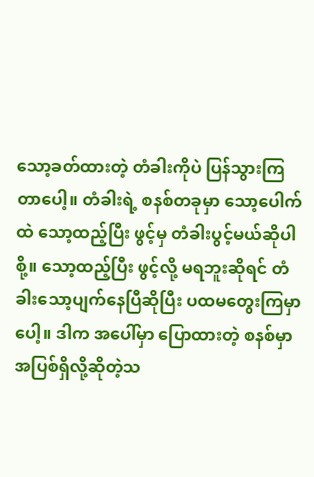သော့ခတ်ထားတဲ့ တံခါးကိုပဲ ပြန်သွားကြတာပေါ့။ တံခါးရဲ့ စနစ်တခုမှာ သော့ပေါက်ထဲ သော့ထည့်ပြီး ဖွင့်မှ တံခါးပွင့်မယ်ဆိုပါစို့။ သော့ထည့်ပြီး ဖွင့်လို့ မရဘူးဆိုရင် တံခါးသော့ပျက်နေပြီဆိုပြီး ပထမတွေးကြမှာပေါ့။ ဒါက အပေါ်မှာ ပြောထားတဲ့ စနစ်မှာ အပြစ်ရှိလို့ဆိုတဲ့သ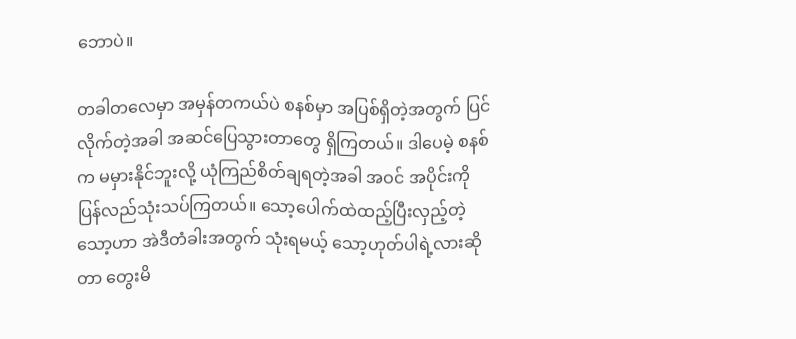ဘောပဲ။

တခါတလေမှာ အမှန်တကယ်ပဲ စနစ်မှာ အပြစ်ရှိတဲ့အတွက် ပြင်လိုက်တဲ့အခါ အဆင်ပြေသွားတာတွေ ရှိကြတယ်။ ဒါပေမဲ့ စနစ်က မမှားနိုင်ဘူးလို့ ယုံကြည်စိတ်ချရတဲ့အခါ အဝင် အပိုင်းကို ပြန်လည်သုံးသပ်ကြတယ်။ သော့ပေါက်ထဲထည့်ပြီးလှည့်တဲ့ သော့ဟာ အဲဒီတံခါးအတွက် သုံးရမယ့် သော့ဟုတ်ပါရဲ့လားဆိုတာ တွေးမိ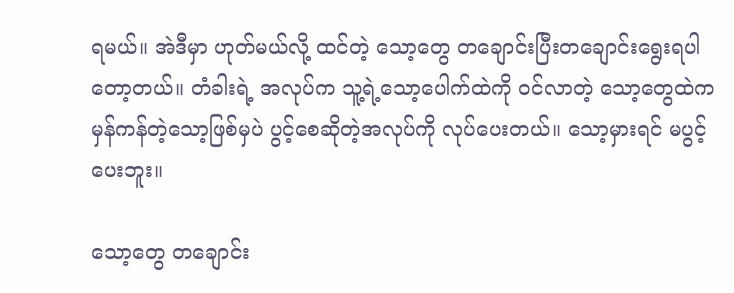ရမယ်။ အဲဒီမှာ ဟုတ်မယ်လို့ ထင်တဲ့ သော့တွေ တချောင်းပြီးတချောင်းရွေးရပါတော့တယ်။ တံခါးရဲ့ အလုပ်က သူ့ရဲ့သော့ပေါက်ထဲကို ဝင်လာတဲ့ သော့တွေထဲက မှန်ကန်တဲ့သော့ဖြစ်မှပဲ ပွင့်စေဆိုတဲ့အလုပ်ကို လုပ်ပေးတယ်။ သော့မှားရင် မပွင့်ပေးဘူး။

သော့တွေ တချောင်း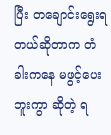ပြီး တချောင်းရွေးရတယ်ဆိုတာက တံခါးကနေ မဖွင့်ပေးဘူးကွာ ဆိုတဲ့ ရ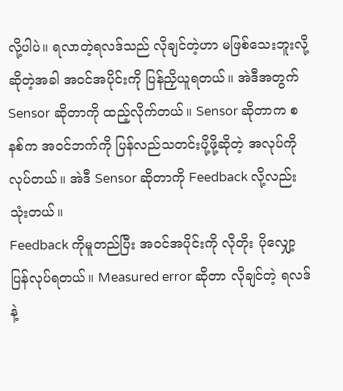လို့ပါပဲ။ ရလာတဲ့ရလဒ်သည် လိုချင်တဲ့ဟာ မဖြစ်သေးဘူးလို့ဆိုတဲ့အခါ အဝင်အပိုင်းကို ပြန်ညှိယူရတယ်။ အဲဒီအတွက် Sensor ဆိုတာကို ထည့်လိုက်တယ်။ Sensor ဆိုတာက စနစ်က အဝင်ဘက်ကို ပြန်လည်သတင်းပို့ဖို့ဆိုတဲ့ အလုပ်ကို လုပ်တယ်။ အဲဒီ Sensor ဆိုတာကို Feedback လို့လည်း သုံးတယ်။
Feedback ကိုမူတည်ပြီး အဝင်အပိုင်းကို လိုတိုး ပိုလျှော့ပြန်လုပ်ရတယ်။ Measured error ဆိုတာ လိုချင်တဲ့ ရလဒ်နဲ့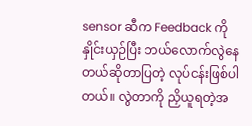sensor ဆီက Feedback ကိုနှိုင်းယှဉ်ပြီး ဘယ်လောက်လွဲနေတယ်ဆိုတာပြတဲ့ လုပ်ငန်းဖြစ်ပါတယ်။ လွဲတာကို ညှိယူရတဲ့အ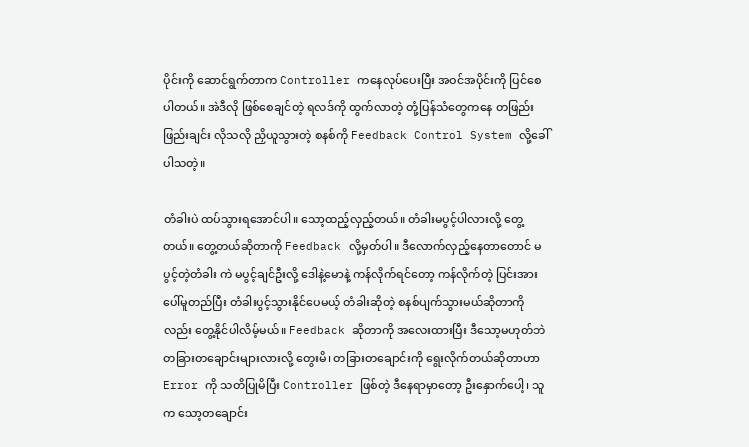ပိုင်းကို ဆောင်ရွက်တာက Controller ကနေလုပ်ပေးပြီး အဝင်အပိုင်းကို ပြင်စေပါတယ်။ အဲဒီလို ဖြစ်စေချင်တဲ့ ရလဒ်ကို ထွက်လာတဲ့ တုံ့ပြန်သံတွေကနေ တဖြည်းဖြည်းချင်း လိုသလို ညှိယူသွားတဲ့ စနစ်ကို Feedback Control System လို့ခေါ်ပါသတဲ့။

တံခါးပဲ ထပ်သွားရအောင်ပါ။ သော့ထည့်လှည့်တယ်။ တံခါးမပွင့်ပါလားလို့ တွေ့တယ်။ တွေ့တယ်ဆိုတာကို Feedback လို့မှတ်ပါ။ ဒီလောက်လှည့်နေတာတောင် မပွင့်တဲ့တံခါး ကဲ မပွင့်ချင်ဦးလို့ ဒေါနဲ့မောနဲ့ ကန်လိုက်ရင်တော့ ကန်လိုက်တဲ့ ပြင်းအားပေါ်မူတည်ပြီး တံခါးပွင့်သွားနိုင်ပေမယ့် တံခါးဆိုတဲ့ စနစ်ပျက်သွားမယ်ဆိုတာကိုလည်း တွေ့နိုင်ပါလိမ့်မယ်။ Feedback ဆိုတာကို အလေးထားပြီး ဒီသော့မဟုတ်ဘဲ တခြားတချောင်းများလားလို့ တွေးမိ၊ တခြားတချောင်းကို ရွေးလိုက်တယ်ဆိုတာဟာ Error ကို သတိပြုမိပြီး Controller ဖြစ်တဲ့ ဒီနေရာမှာတော့ ဦးနှောက်ပေါ့၊ သူက သော့တချောင်း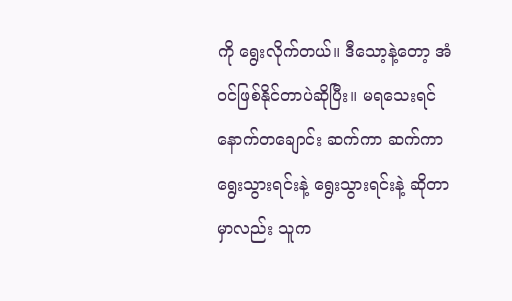ကို ရွေးလိုက်တယ်။ ဒီသော့နဲ့တော့ အံဝင်ဖြစ်နိုင်တာပဲဆိုပြီး။ မရသေးရင် နောက်တချောင်း ဆက်ကာ ဆက်ကာ ရွေးသွားရင်းနဲ့ ရွေးသွားရင်းနဲ့ ဆိုတာမှာလည်း သူက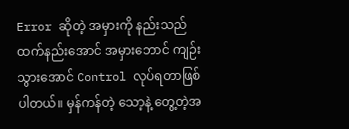Error ဆိုတဲ့ အမှားကို နည်းသည်ထက်နည်းအောင် အမှားဘောင် ကျဉ်းသွားအောင် Control လုပ်ရတာဖြစ်ပါတယ်။ မှန်ကန်တဲ့ သော့နဲ့ တွေ့တဲ့အ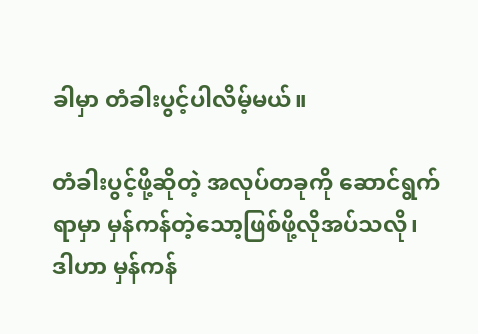ခါမှာ တံခါးပွင့်ပါလိမ့်မယ်။

တံခါးပွင့်ဖို့ဆိုတဲ့ အလုပ်တခုကို ဆောင်ရွက်ရာမှာ မှန်ကန်တဲ့သော့ဖြစ်ဖို့လိုအပ်သလို၊ ဒါဟာ မှန်ကန်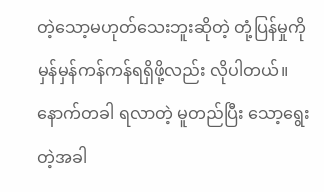တဲ့သော့မဟုတ်သေးဘူးဆိုတဲ့ တုံ့ပြန်မှုကို မှန်မှန်ကန်ကန်ရရှိဖို့လည်း လိုပါတယ်။ နောက်တခါ ရလာတဲ့ မူတည်ပြီး သော့ရွေးတဲ့အခါ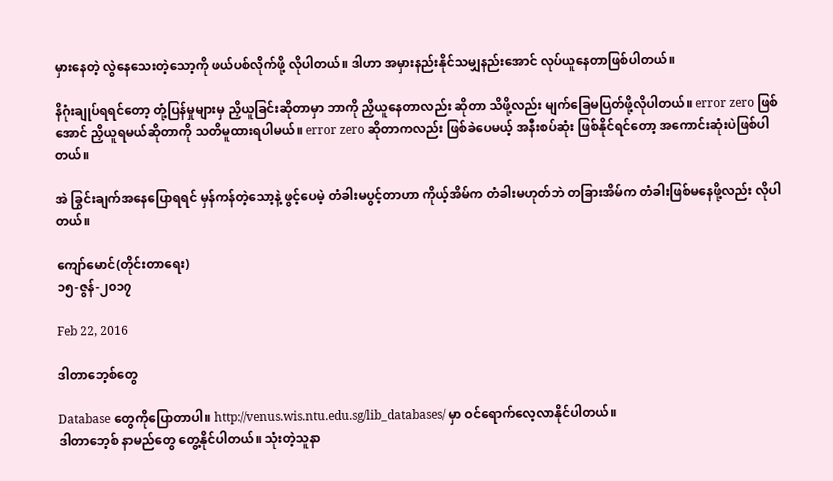မှားနေတဲ့ လွဲနေသေးတဲ့သော့ကို ဖယ်ပစ်လိုက်ဖို့ လိုပါတယ်။ ဒါဟာ အမှားနည်းနိုင်သမျှနည်းအောင် လုပ်ယူနေတာဖြစ်ပါတယ်။

နိဂုံးချုပ်ရရင်တော့ တုံ့ပြန်မှုများမှ ညှိယူခြင်းဆိုတာမှာ ဘာကို ညှိယူနေတာလည်း ဆိုတာ သိဖို့လည်း မျက်ခြေမပြတ်ဖို့လိုပါတယ်။ error zero ဖြစ်အောင် ညှိယူရမယ်ဆိုတာကို သတိမူထားရပါမယ်။ error zero ဆိုတာကလည်း ဖြစ်ခဲပေမယ့် အနီးစပ်ဆုံး ဖြစ်နိုင်ရင်တော့ အကောင်းဆုံးပဲဖြစ်ပါတယ်။

အဲ ခြွင်းချက်အနေပြောရရင် မှန်ကန်တဲ့သော့နဲ့ ဖွင့်ပေမဲ့ တံခါးမပွင့်တာဟာ ကိုယ့်အိမ်က တံခါးမဟုတ်ဘဲ တခြားအိမ်က တံခါးဖြစ်မနေဖို့လည်း လိုပါတယ်။

ကျော်မောင်(တိုင်းတာရေး)
၁၅-ဇွန်-၂၀၁၇

Feb 22, 2016

ဒါတာဘေ့စ်တွေ

Database တွေကိုပြောတာပါ။ http://venus.wis.ntu.edu.sg/lib_databases/ မှာ ဝင်ရောက်လေ့လာနိုင်ပါတယ်။
ဒါတာဘေ့စ် နာမည်တွေ တွေ့နိုင်ပါတယ်။ သုံးတဲ့သူနာ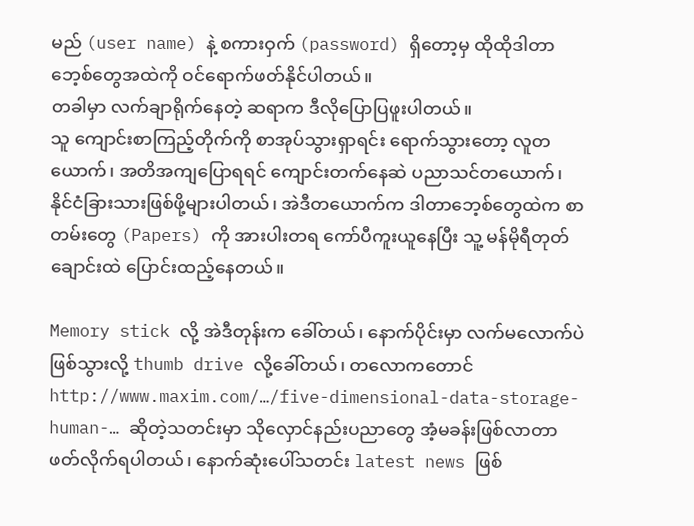မည် (user name) နဲ့ စကားဝှက် (password) ရှိတော့မှ ထိုထိုဒါတာဘေ့စ်တွေအထဲကို ဝင်ရောက်ဖတ်နိုင်ပါတယ်။
တခါမှာ လက်ချာရိုက်နေတဲ့ ဆရာက ဒီလိုပြောပြဖူးပါတယ်။
သူ ကျောင်းစာကြည့်တိုက်ကို စာအုပ်သွားရှာရင်း ရောက်သွားတော့ လူတယောက်၊ အတိအကျပြောရရင် ကျောင်းတက်နေဆဲ ပညာသင်တယောက်၊ နိုင်ငံခြားသားဖြစ်ဖို့များပါတယ်၊ အဲဒီတယောက်က ဒါတာဘေ့စ်တွေထဲက စာတမ်းတွေ (Papers) ကို အားပါးတရ ကော်ပီကူးယူနေပြီး သူ့ မန်မိုရီတုတ်ချောင်းထဲ ပြောင်းထည့်နေတယ်။

Memory stick လို့ အဲဒီတုန်းက ခေါ်တယ်၊ နောက်ပိုင်းမှာ လက်မလောက်ပဲ ဖြစ်သွားလို့ thumb drive လို့ခေါ်တယ်၊ တလောကတောင် http://www.maxim.com/…/five-dimensional-data-storage-human-… ဆိုတဲ့သတင်းမှာ သိုလှောင်နည်းပညာတွေ အံ့မခန်းဖြစ်လာတာ ဖတ်လိုက်ရပါတယ်၊ နောက်ဆုံးပေါ်သတင်း latest news ဖြစ်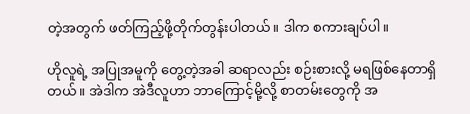တဲ့အတွက် ဖတ်ကြည့်ဖို့တိုက်တွန်းပါတယ်။ ဒါက စကားချပ်ပါ။

ဟိုလူရဲ့ အပြုအမူကို တွေ့တဲ့အခါ ဆရာလည်း စဉ်းစားလို့ မရဖြစ်နေတာရှိတယ်။ အဲဒါက အဲဒီလူဟာ ဘာကြောင့်မို့လို့ စာတမ်းတွေကို အ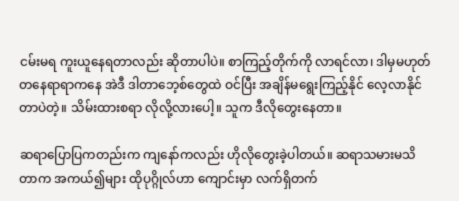ငမ်းမရ ကူးယူနေရတာလည်း ဆိုတာပါပဲ။ စာကြည့်တိုက်ကို လာရင်လာ၊ ဒါမှမဟုတ် တနေရာရာကနေ အဲဒီ ဒါတာဘေ့စ်တွေထဲ ဝင်ပြီး အချိန်မရွေးကြည့်နိုင် လေ့လာနိုင်တာပဲတဲ့။ သိမ်းထားစရာ လိုလို့လားပေါ့။ သူက ဒီလိုတွေးနေတာ။

ဆရာပြောပြကတည်းက ကျနော်ကလည်း ဟိုလိုတွေးခဲ့ပါတယ်။ ဆရာသမားမသိတာက အကယ်၍များ ထိုပုဂ္ဂိုလ်ဟာ ကျောင်းမှာ လက်ရှိတက်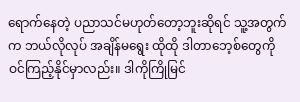ရောက်နေတဲ့ ပညာသင်မဟုတ်တော့ဘူးဆိုရင် သူ့အတွက်က ဘယ်လိုလုပ် အချိန်မရွေး ထိုထို ဒါတာဘေ့စ်တွေကို ဝင်ကြည့်နိုင်မှာလည်း။ ဒါကိုကြိုမြင်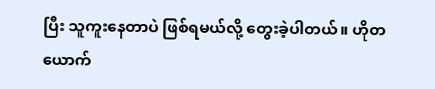ပြီး သူကူးနေတာပဲ ဖြစ်ရမယ်လို့ တွေးခဲ့ပါတယ်။ ဟိုတယောက်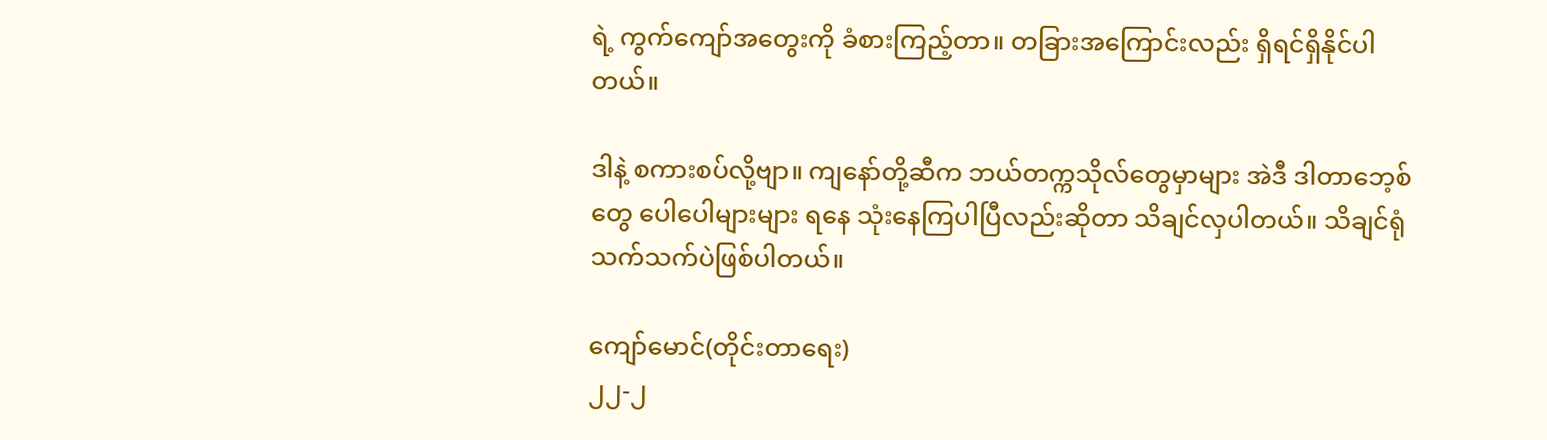ရဲ့ ကွက်ကျော်အတွေးကို ခံစားကြည့်တာ။ တခြားအကြောင်းလည်း ရှိရင်ရှိနိုင်ပါတယ်။

ဒါနဲ့ စကားစပ်လို့ဗျာ။ ကျနော်တို့ဆီက ဘယ်တက္ကသိုလ်တွေမှာများ အဲဒီ ဒါတာဘေ့စ်တွေ ပေါပေါများများ ရနေ သုံးနေကြပါပြီလည်းဆိုတာ သိချင်လှပါတယ်။ သိချင်ရုံသက်သက်ပဲဖြစ်ပါတယ်။

ကျော်မောင်(တိုင်းတာရေး)
၂၂-၂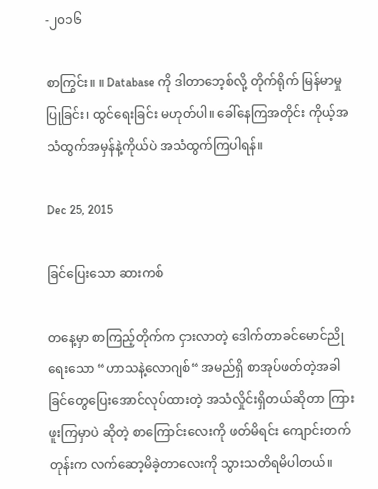-၂၀၁၆

စာကြွင်း။ ။ Database ကို ဒါတာဘေ့စ်လို့ တိုက်ရိုက် မြန်မာမှု ပြုခြင်း၊ ထွင်ရေးခြင်း မဟုတ်ပါ။ ခေါ်နေကြအတိုင်း ကိုယ့်အသံထွက်အမှန်နဲ့ကိုယ်ပဲ အသံထွက်ကြပါရန်။

Dec 25, 2015

ခြင်ပြေးသော ဆားကစ်

တနေ့မှာ စာကြည့်တိုက်က ငှားလာတဲ့ ဒေါက်တာခင်မောင်ညို ရေးသော “ဟာသနဲ့လောဂျစ်“ အမည်ရှိ စာအုပ်ဖတ်တဲ့အခါ ခြင်တွေပြေးအောင်လုပ်ထားတဲ့ အသံလှိုင်းရှိတယ်ဆိုတာ ကြားဖူးကြမှာပဲ ဆိုတဲ့ စာကြောင်းလေးကို ဖတ်မိရင်း ကျောင်းတက်တုန်းက လက်ဆော့မိခဲ့တာလေးကို သွားသတိရမိပါတယ်။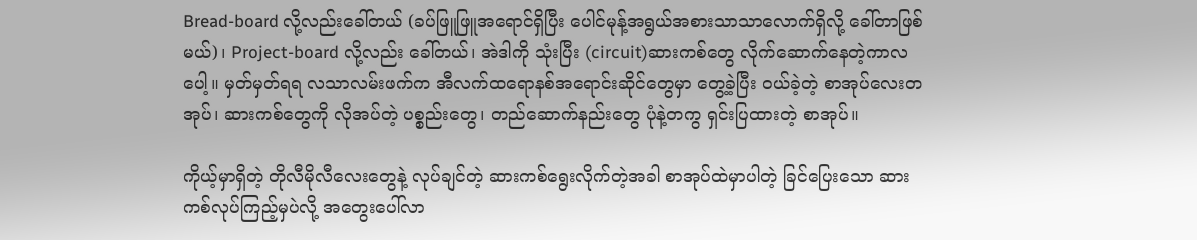Bread-board လို့လည်းခေါ်တယ် (ခပ်ဖြူဖြူအရောင်ရှိပြီး ပေါင်မုန့်အရွယ်အစားသာသာလောက်ရှိလို့ ခေါ်တာဖြစ်မယ်)၊ Project-board လို့လည်း ခေါ်တယ်၊ အဲဒါကို သုံးပြီး (circuit)ဆားကစ်တွေ လိုက်ဆောက်နေတဲ့ကာလပေါ့။ မှတ်မှတ်ရရ လသာလမ်းဖက်က အီလက်ထရောနစ်အရောင်းဆိုင်တွေမှာ တွေ့ခဲ့ပြီး ဝယ်ခဲ့တဲ့ စာအုပ်လေးတအုပ်၊ ဆားကစ်တွေကို လိုအပ်တဲ့ ပစ္စည်းတွေ၊ တည်ဆောက်နည်းတွေ ပုံနဲ့တကွ ရှင်းပြထားတဲ့ စာအုပ်။

ကိုယ့်မှာရှိတဲ့ တိုလီမိုလီလေးတွေနဲ့ လုပ်ချင်တဲ့ ဆားကစ်ရွေးလိုက်တဲ့အခါ စာအုပ်ထဲမှာပါတဲ့ ခြင်ပြေးသော ဆားကစ်လုပ်ကြည့်မှပဲလို့ အတွေးပေါ်လာ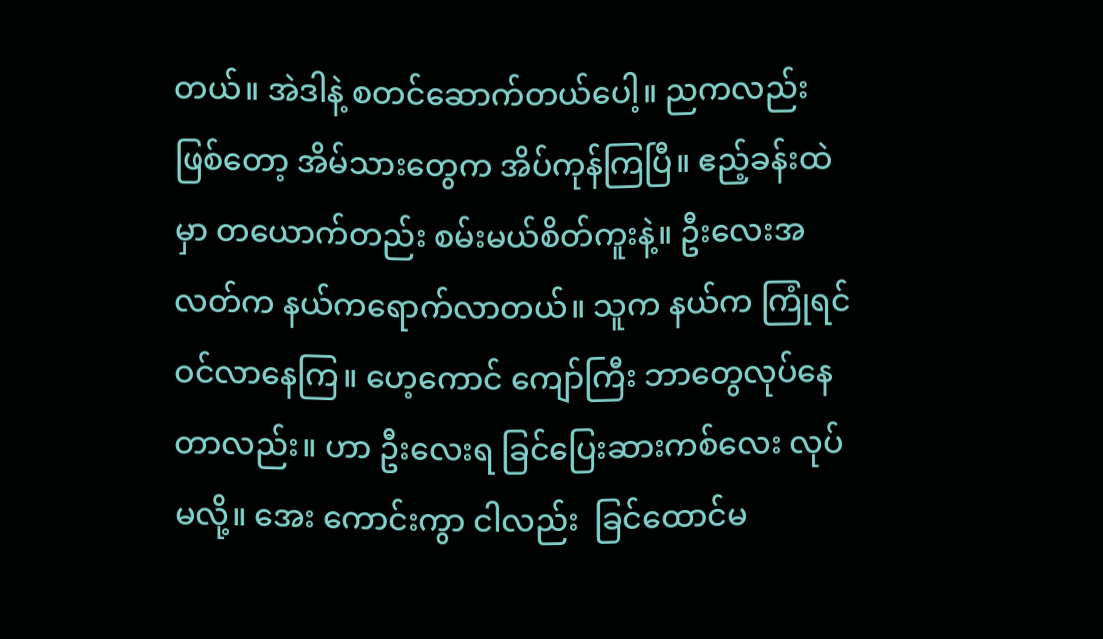တယ်။ အဲဒါနဲ့ စတင်ဆောက်တယ်ပေါ့။ ညကလည်း ဖြစ်တော့ အိမ်သားတွေက အိပ်ကုန်ကြပြီ။ ဧည့်ခန်းထဲမှာ တယောက်တည်း စမ်းမယ်စိတ်ကူးနဲ့။ ဦးလေးအလတ်က နယ်ကရောက်လာတယ်။ သူက နယ်က ကြုံရင် ဝင်လာနေကြ။ ဟေ့ကောင် ကျော်ကြီး ဘာတွေလုပ်နေတာလည်း။ ဟာ ဦးလေးရ ခြင်ပြေးဆားကစ်လေး လုပ်မလို့။ အေး ကောင်းကွာ ငါလည်း  ခြင်ထောင်မ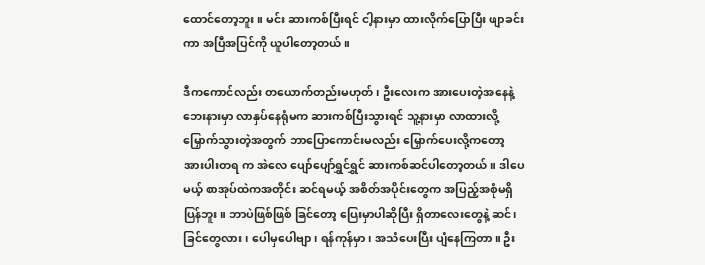ထောင်တော့ဘူး။ မင်း ဆားကစ်ပြီးရင် ငါ့နားမှာ ထားလိုက်ပြောပြီး ဖျာခင်းကာ အပြီအပြင်ကို ယူပါတော့တယ်။

ဒီကကောင်လည်း တယောက်တည်းမဟုတ်၊ ဦးလေးက အားပေးတဲ့အနေနဲ့ ဘေးနားမှာ လာနှပ်နေရုံမက ဆားကစ်ပြီးသွားရင် သူ့နားမှာ လာထားလို့ မြှောက်သွားတဲ့အတွက် ဘာပြောကောင်းမလည်း မြှောက်ပေးလို့ကတော့ အားပါးတရ က အဲလေ ပျော်ပျော်ရွှင်ရွှင် ဆားကစ်ဆင်ပါတော့တယ်။ ဒါပေမယ့် စာအုပ်ထဲကအတိုင်း ဆင်ရမယ့် အစိတ်အပိုင်းတွေက အပြည့်အစုံမရှိပြန်ဘူး။ ဘာပဲဖြစ်ဖြစ် ခြင်တော့ ပြေးမှာပါဆိုပြီး ရှိတာလေးတွေနဲ့ ဆင်၊ ခြင်တွေလား၊ ပေါမှပေါဗျာ၊ ရန်ကုန်မှာ၊ အသံပေးပြီး ပျံနေကြတာ။ ဦး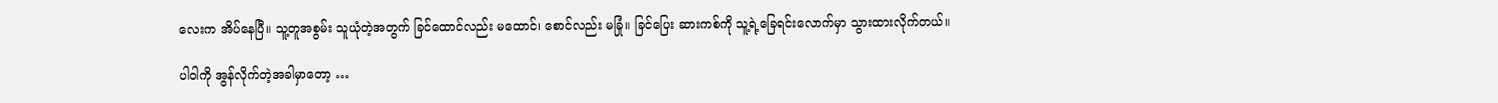လေးက အိပ်နေပြီ။ သူ့တူအစွမ်း သူယုံတဲ့အတွက် ခြင်ထောင်လည်း မထောင်၊ စောင်လည်း မခြုံ။ ခြင်ပြေး ဆားကစ်ကို သူ့ရဲ့ခြေရင်းလောက်မှာ သွားထားလိုက်တယ်။

ပါ၀ါကို အွန်လိုက်တဲ့အခါမှာတော့ …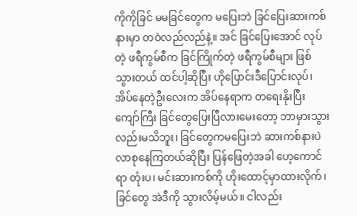ကိုကိုခြင် မမခြင်တွေက မပြေးဘဲ ခြင်ပြေးဆားကစ်နားမှာ တဝဲလည်လည်နဲ့။ အင် ခြင်ပြေးအောင် လုပ်တဲ့ ဖရီကွမ်စီက ခြင်ကြိုက်တဲ့ ဖရီကွမ်စီများ ဖြစ်သွားတယ် ထင်ပါ့ဆိုပြီး ဟိုပြောင်းဒီပြောင်းလုပ်၊ အိပ်နေတဲ့ဦးလေးက အိပ်နေရာက တရေးနိုးပြီး ကျော်ကြီး ခြင်တွေပြေးပြီလားမေးတော့ ဘာမှားသွားလည်းမသိဘူး၊ ခြင်တွေကမပြေးဘဲ ဆားကစ်နားပဲ လာစုနေကြတယ်ဆိုပြီး ပြန်ဖြေတဲ့အခါ ဟေ့ကောင်ရာ တုံးပ၊ မင်းဆားကစ်ကို ဟိုးထောင့်မှာထားလိုက်၊ ခြင်တွေ အဲဒီကို သွားလိမ့်မယ်။ ငါလည်း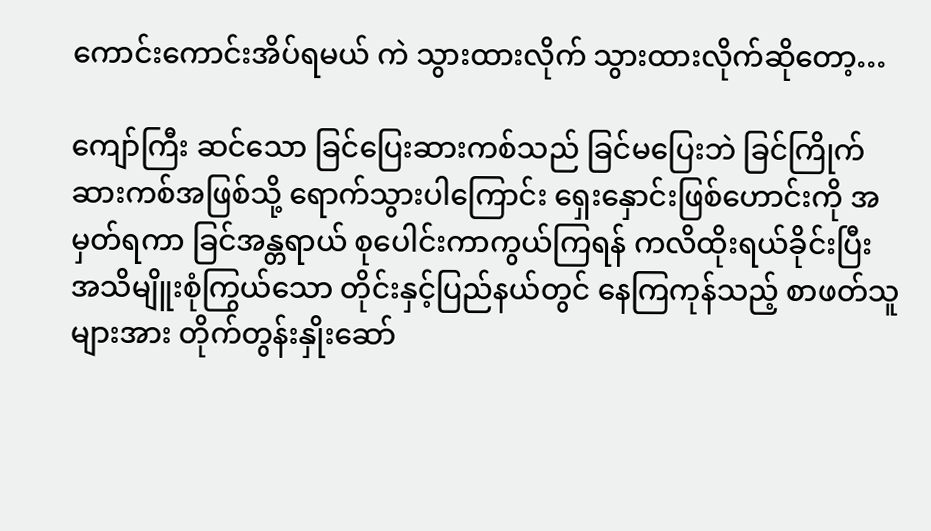ကောင်းကောင်းအိပ်ရမယ် ကဲ သွားထားလိုက် သွားထားလိုက်ဆိုတော့…

ကျော်ကြီး ဆင်သော ခြင်ပြေးဆားကစ်သည် ခြင်မပြေးဘဲ ခြင်ကြိုက်ဆားကစ်အဖြစ်သို့ ရောက်သွားပါကြောင်း ရှေးနှောင်းဖြစ်ဟောင်းကို အမှတ်ရကာ ခြင်အန္တရာယ် စုပေါင်းကာကွယ်ကြရန် ကလိထိုးရယ်ခိုင်းပြီး အသိမျိူးစုံကြွယ်သော တိုင်းနှင့်ပြည်နယ်တွင် နေကြကုန်သည့် စာဖတ်သူများအား တိုက်တွန်းနှိုးဆော်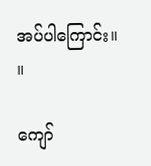အပ်ပါကြောင်း။     ။

ကျော်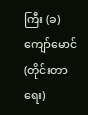ကြီး (ခ) ကျော်မောင်(တိုင်းတာရေး)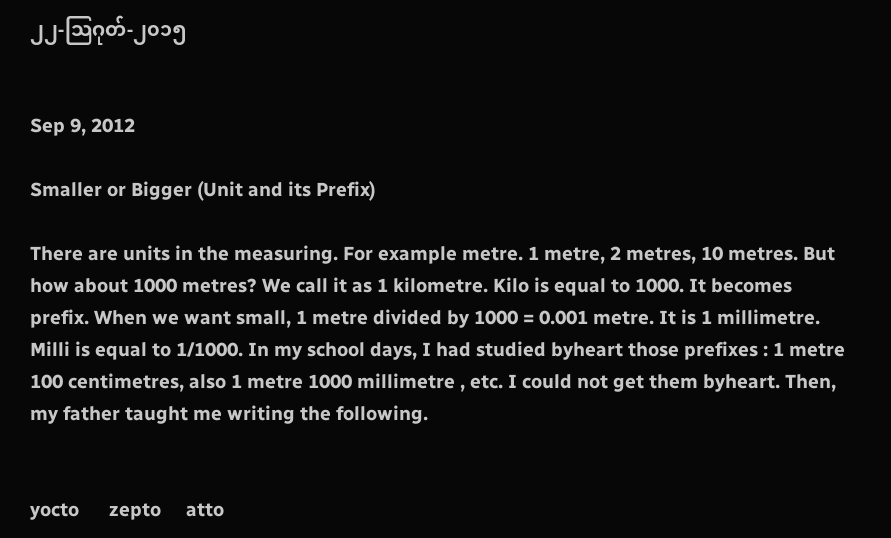၂၂-သြဂုတ်-၂၀၁၅


Sep 9, 2012

Smaller or Bigger (Unit and its Prefix)

There are units in the measuring. For example metre. 1 metre, 2 metres, 10 metres. But how about 1000 metres? We call it as 1 kilometre. Kilo is equal to 1000. It becomes prefix. When we want small, 1 metre divided by 1000 = 0.001 metre. It is 1 millimetre. Milli is equal to 1/1000. In my school days, I had studied byheart those prefixes : 1 metre 100 centimetres, also 1 metre 1000 millimetre , etc. I could not get them byheart. Then, my father taught me writing the following.


yocto      zepto     atto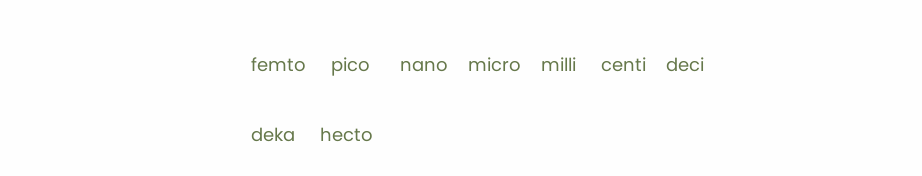femto     pico      nano    micro    milli     centi    deci

deka     hecto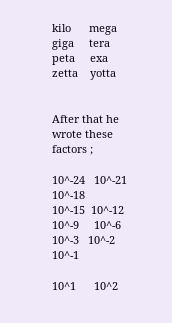kilo      mega      giga     tera       peta     exa      zetta    yotta


After that he wrote these factors ;

10^-24   10^-21   10^-18    10^-15  10^-12  10^-9     10^-6    10^-3   10^-2     10^-1

10^1      10^2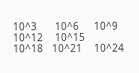10^3      10^6     10^9      10^12    10^15    10^18   10^21    10^24